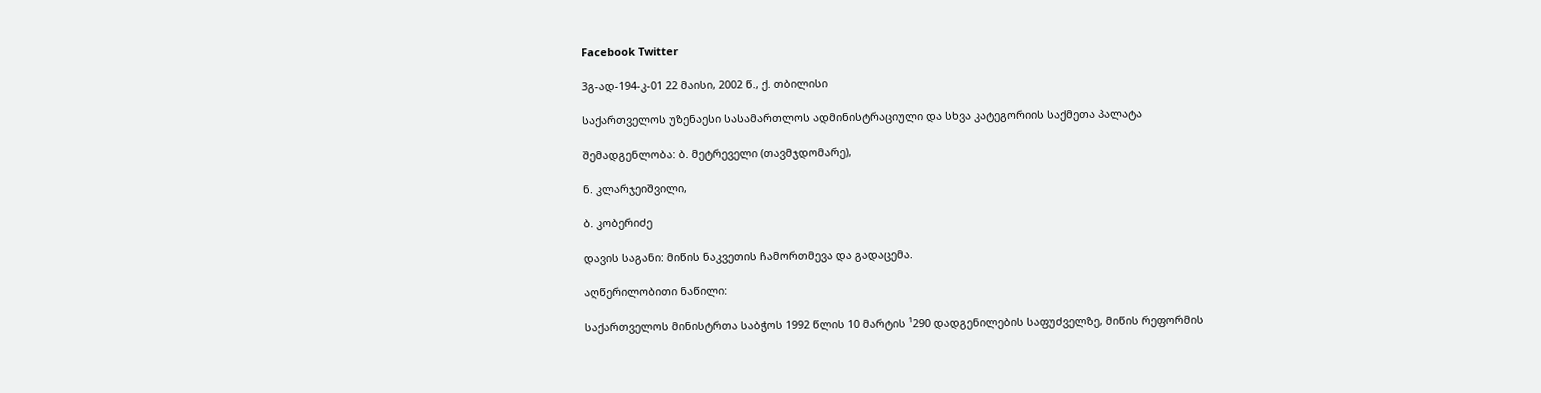Facebook Twitter

3გ-ად-194-კ-01 22 მაისი, 2002 წ., ქ. თბილისი

საქართველოს უზენაესი სასამართლოს ადმინისტრაციული და სხვა კატეგორიის საქმეთა პალატა

შემადგენლობა: ბ. მეტრეველი (თავმჯდომარე),

ნ. კლარჯეიშვილი,

ბ. კობერიძე

დავის საგანი: მიწის ნაკვეთის ჩამორთმევა და გადაცემა.

აღწერილობითი ნაწილი:

საქართველოს მინისტრთა საბჭოს 1992 წლის 10 მარტის ¹290 დადგენილების საფუძველზე, მიწის რეფორმის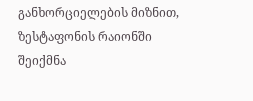განხორციელების მიზნით, ზესტაფონის რაიონში შეიქმნა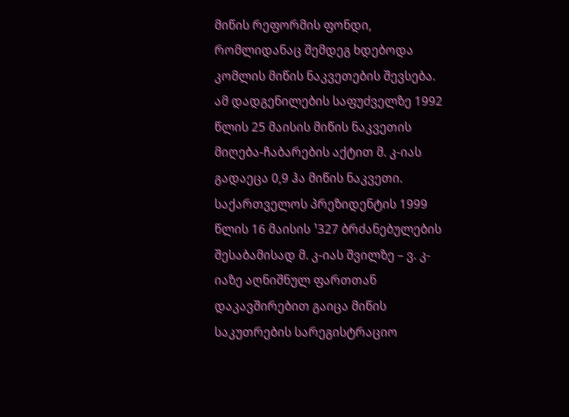მიწის რეფორმის ფონდი, რომლიდანაც შემდეგ ხდებოდა კომლის მიწის ნაკვეთების შევსება. ამ დადგენილების საფუძველზე 1992 წლის 25 მაისის მიწის ნაკვეთის მიღება-ჩაბარების აქტით მ. კ-იას გადაეცა 0,9 ჰა მიწის ნაკვეთი. საქართველოს პრეზიდენტის 1999 წლის 16 მაისის ¹327 ბრძანებულების შესაბამისად მ. კ-იას შვილზე – ვ. კ-იაზე აღნიშნულ ფართთან დაკავშირებით გაიცა მიწის საკუთრების სარეგისტრაციო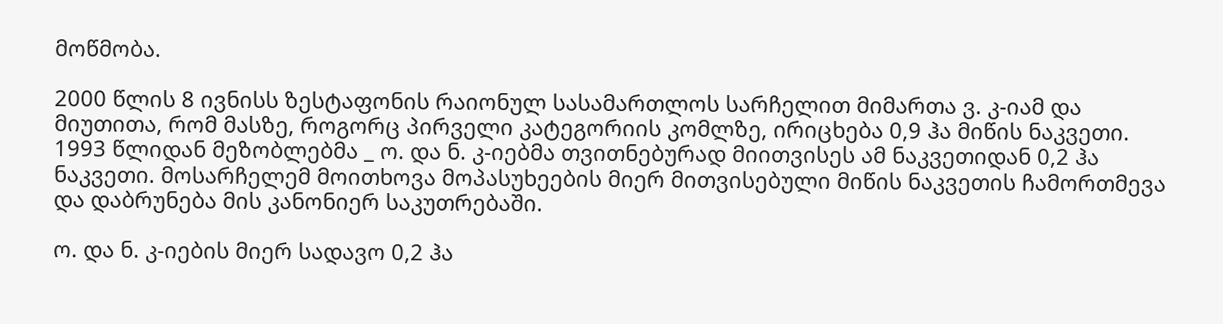მოწმობა.

2000 წლის 8 ივნისს ზესტაფონის რაიონულ სასამართლოს სარჩელით მიმართა ვ. კ-იამ და მიუთითა, რომ მასზე, როგორც პირველი კატეგორიის კომლზე, ირიცხება 0,9 ჰა მიწის ნაკვეთი. 1993 წლიდან მეზობლებმა _ ო. და ნ. კ-იებმა თვითნებურად მიითვისეს ამ ნაკვეთიდან 0,2 ჰა ნაკვეთი. მოსარჩელემ მოითხოვა მოპასუხეების მიერ მითვისებული მიწის ნაკვეთის ჩამორთმევა და დაბრუნება მის კანონიერ საკუთრებაში.

ო. და ნ. კ-იების მიერ სადავო 0,2 ჰა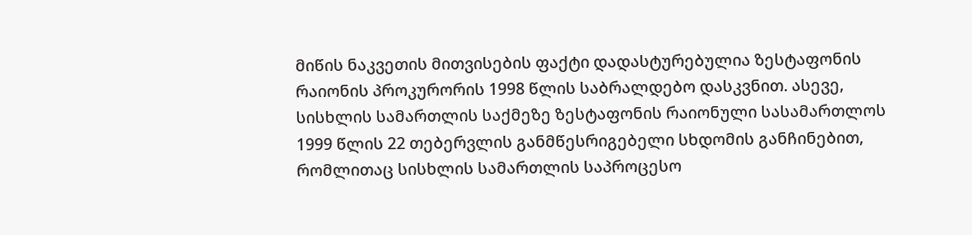მიწის ნაკვეთის მითვისების ფაქტი დადასტურებულია ზესტაფონის რაიონის პროკურორის 1998 წლის საბრალდებო დასკვნით. ასევე, სისხლის სამართლის საქმეზე ზესტაფონის რაიონული სასამართლოს 1999 წლის 22 თებერვლის განმწესრიგებელი სხდომის განჩინებით, რომლითაც სისხლის სამართლის საპროცესო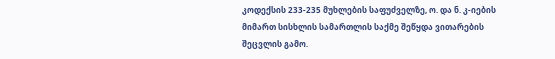კოდექსის 233-235 მუხლების საფუძველზე, ო. და ნ. კ-იების მიმართ სისხლის სამართლის საქმე შეწყდა ვითარების შეცვლის გამო.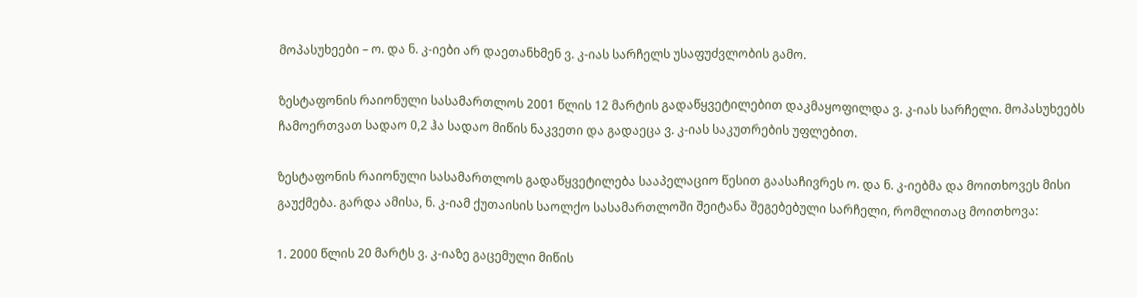მოპასუხეები – ო. და ნ. კ-იები არ დაეთანხმენ ვ. კ-იას სარჩელს უსაფუძვლობის გამო.

ზესტაფონის რაიონული სასამართლოს 2001 წლის 12 მარტის გადაწყვეტილებით დაკმაყოფილდა ვ. კ-იას სარჩელი. მოპასუხეებს ჩამოერთვათ სადაო 0,2 ჰა სადაო მიწის ნაკვეთი და გადაეცა ვ. კ-იას საკუთრების უფლებით.

ზესტაფონის რაიონული სასამართლოს გადაწყვეტილება სააპელაციო წესით გაასაჩივრეს ო. და ნ. კ-იებმა და მოითხოვეს მისი გაუქმება. გარდა ამისა, ნ. კ-იამ ქუთაისის საოლქო სასამართლოში შეიტანა შეგებებული სარჩელი, რომლითაც მოითხოვა:

1. 2000 წლის 20 მარტს ვ. კ-იაზე გაცემული მიწის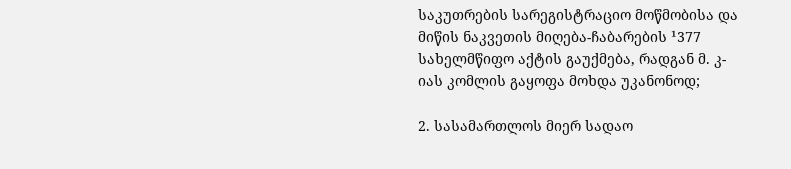საკუთრების სარეგისტრაციო მოწმობისა და მიწის ნაკვეთის მიღება-ჩაბარების ¹377 სახელმწიფო აქტის გაუქმება, რადგან მ. კ-იას კომლის გაყოფა მოხდა უკანონოდ;

2. სასამართლოს მიერ სადაო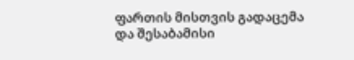ფართის მისთვის გადაცემა და შესაბამისი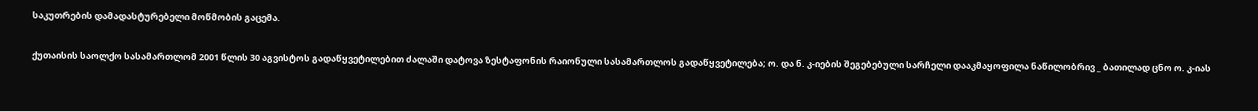საკუთრების დამადასტურებელი მოწმობის გაცემა.

ქუთაისის საოლქო სასამართლომ 2001 წლის 30 აგვისტოს გადაწყვეტილებით ძალაში დატოვა ზესტაფონის რაიონული სასამართლოს გადაწყვეტილება; ო. და ნ. კ-იების შეგებებული სარჩელი დააკმაყოფილა ნაწილობრივ _ ბათილად ცნო ო. კ-იას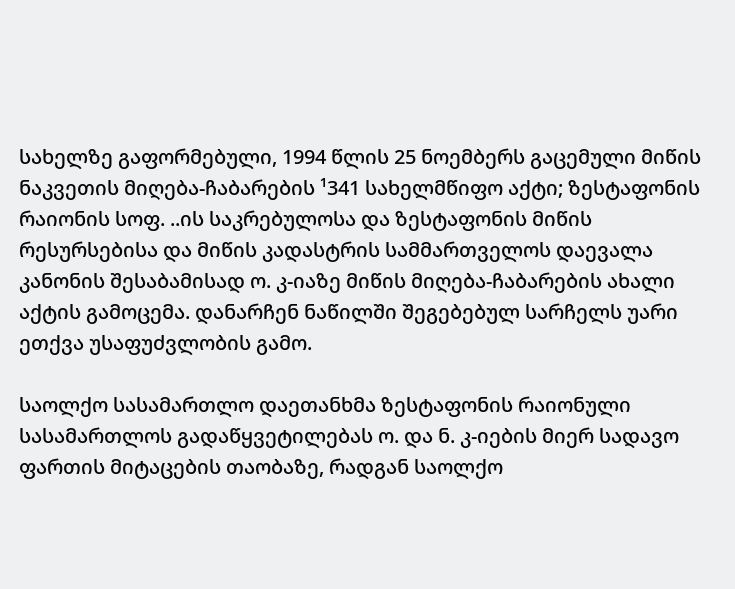სახელზე გაფორმებული, 1994 წლის 25 ნოემბერს გაცემული მიწის ნაკვეთის მიღება-ჩაბარების ¹341 სახელმწიფო აქტი; ზესტაფონის რაიონის სოფ. ..ის საკრებულოსა და ზესტაფონის მიწის რესურსებისა და მიწის კადასტრის სამმართველოს დაევალა კანონის შესაბამისად ო. კ-იაზე მიწის მიღება-ჩაბარების ახალი აქტის გამოცემა. დანარჩენ ნაწილში შეგებებულ სარჩელს უარი ეთქვა უსაფუძვლობის გამო.

საოლქო სასამართლო დაეთანხმა ზესტაფონის რაიონული სასამართლოს გადაწყვეტილებას ო. და ნ. კ-იების მიერ სადავო ფართის მიტაცების თაობაზე, რადგან საოლქო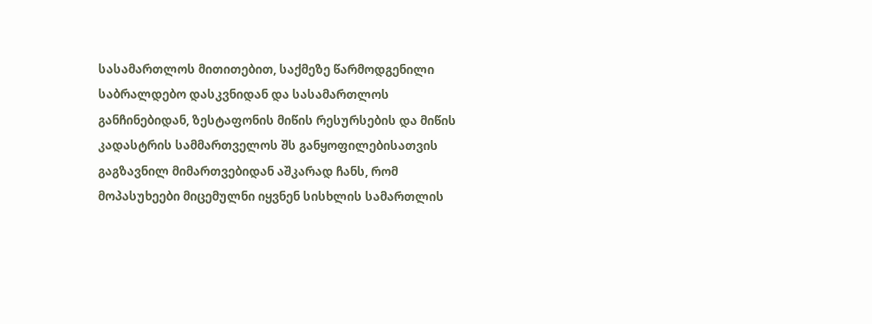სასამართლოს მითითებით, საქმეზე წარმოდგენილი საბრალდებო დასკვნიდან და სასამართლოს განჩინებიდან, ზესტაფონის მიწის რესურსების და მიწის კადასტრის სამმართველოს შს განყოფილებისათვის გაგზავნილ მიმართვებიდან აშკარად ჩანს, რომ მოპასუხეები მიცემულნი იყვნენ სისხლის სამართლის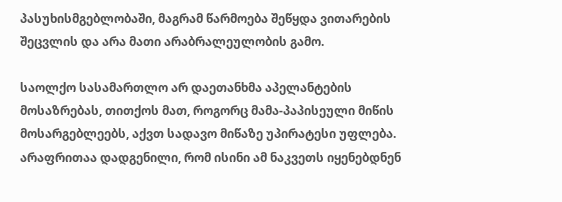პასუხისმგებლობაში, მაგრამ წარმოება შეწყდა ვითარების შეცვლის და არა მათი არაბრალეულობის გამო.

საოლქო სასამართლო არ დაეთანხმა აპელანტების მოსაზრებას, თითქოს მათ, როგორც მამა-პაპისეული მიწის მოსარგებლეებს, აქვთ სადავო მიწაზე უპირატესი უფლება. არაფრითაა დადგენილი, რომ ისინი ამ ნაკვეთს იყენებდნენ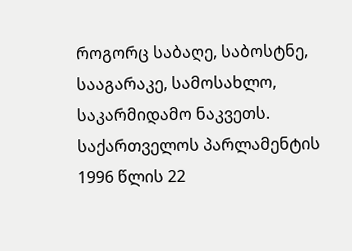როგორც საბაღე, საბოსტნე, სააგარაკე, სამოსახლო, საკარმიდამო ნაკვეთს. საქართველოს პარლამენტის 1996 წლის 22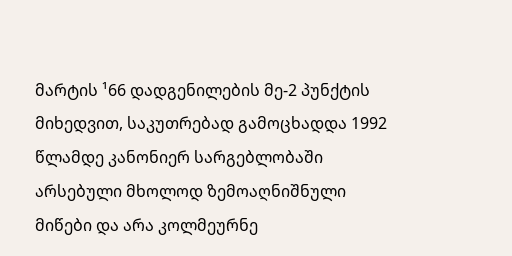მარტის ¹66 დადგენილების მე-2 პუნქტის მიხედვით, საკუთრებად გამოცხადდა 1992 წლამდე კანონიერ სარგებლობაში არსებული მხოლოდ ზემოაღნიშნული მიწები და არა კოლმეურნე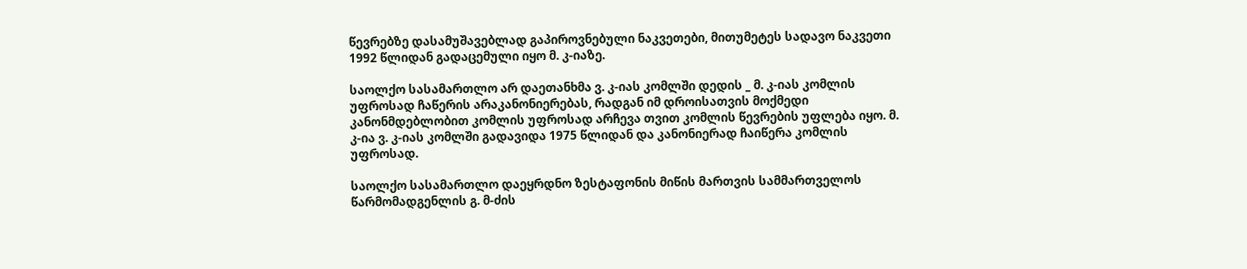წევრებზე დასამუშავებლად გაპიროვნებული ნაკვეთები, მითუმეტეს სადავო ნაკვეთი 1992 წლიდან გადაცემული იყო მ. კ-იაზე.

საოლქო სასამართლო არ დაეთანხმა ვ. კ-იას კომლში დედის _ მ. კ-იას კომლის უფროსად ჩაწერის არაკანონიერებას, რადგან იმ დროისათვის მოქმედი კანონმდებლობით კომლის უფროსად არჩევა თვით კომლის წევრების უფლება იყო. მ. კ-ია ვ. კ-იას კომლში გადავიდა 1975 წლიდან და კანონიერად ჩაიწერა კომლის უფროსად.

საოლქო სასამართლო დაეყრდნო ზესტაფონის მიწის მართვის სამმართველოს წარმომადგენლის გ. მ-ძის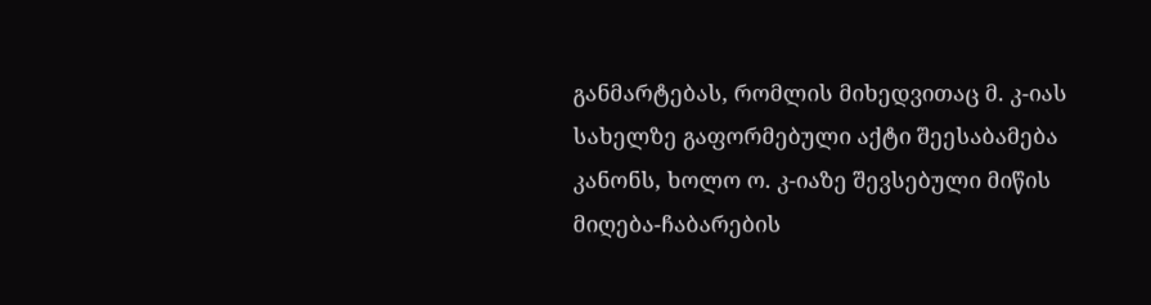განმარტებას, რომლის მიხედვითაც მ. კ-იას სახელზე გაფორმებული აქტი შეესაბამება კანონს, ხოლო ო. კ-იაზე შევსებული მიწის მიღება-ჩაბარების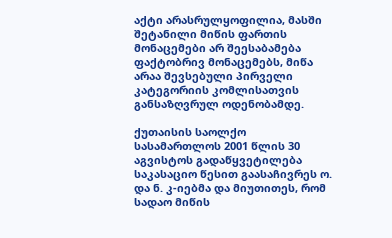აქტი არასრულყოფილია, მასში შეტანილი მიწის ფართის მონაცემები არ შეესაბამება ფაქტობრივ მონაცემებს, მიწა არაა შევსებული პირველი კატეგორიის კომლისათვის განსაზღვრულ ოდენობამდე.

ქუთაისის საოლქო სასამართლოს 2001 წლის 30 აგვისტოს გადაწყვეტილება საკასაციო წესით გაასაჩივრეს ო. და ნ. კ-იებმა და მიუთითეს, რომ სადაო მიწის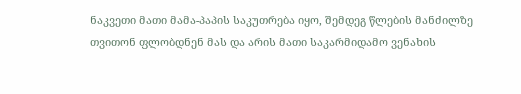ნაკვეთი მათი მამა-პაპის საკუთრება იყო, შემდეგ წლების მანძილზე თვითონ ფლობდნენ მას და არის მათი საკარმიდამო ვენახის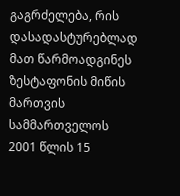გაგრძელება, რის დასადასტურებლად მათ წარმოადგინეს ზესტაფონის მიწის მართვის სამმართველოს 2001 წლის 15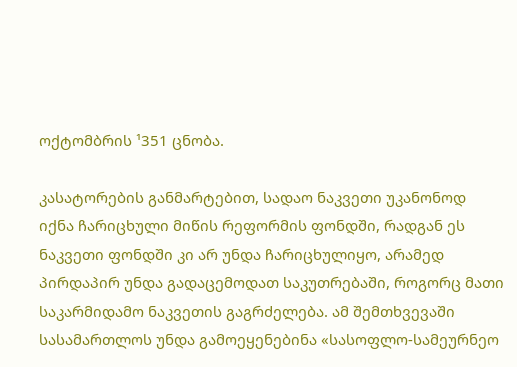ოქტომბრის ¹351 ცნობა.

კასატორების განმარტებით, სადაო ნაკვეთი უკანონოდ იქნა ჩარიცხული მიწის რეფორმის ფონდში, რადგან ეს ნაკვეთი ფონდში კი არ უნდა ჩარიცხულიყო, არამედ პირდაპირ უნდა გადაცემოდათ საკუთრებაში, როგორც მათი საკარმიდამო ნაკვეთის გაგრძელება. ამ შემთხვევაში სასამართლოს უნდა გამოეყენებინა «სასოფლო-სამეურნეო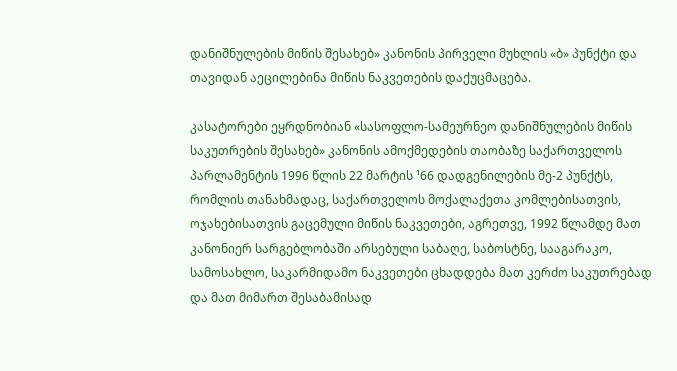დანიშნულების მიწის შესახებ» კანონის პირველი მუხლის «ბ» პუნქტი და თავიდან აეცილებინა მიწის ნაკვეთების დაქუცმაცება.

კასატორები ეყრდნობიან «სასოფლო-სამეურნეო დანიშნულების მიწის საკუთრების შესახებ» კანონის ამოქმედების თაობაზე საქართველოს პარლამენტის 1996 წლის 22 მარტის ¹66 დადგენილების მე-2 პუნქტს, რომლის თანახმადაც, საქართველოს მოქალაქეთა კომლებისათვის, ოჯახებისათვის გაცემული მიწის ნაკვეთები, აგრეთვე, 1992 წლამდე მათ კანონიერ სარგებლობაში არსებული საბაღე, საბოსტნე, სააგარაკო, სამოსახლო, საკარმიდამო ნაკვეთები ცხადდება მათ კერძო საკუთრებად და მათ მიმართ შესაბამისად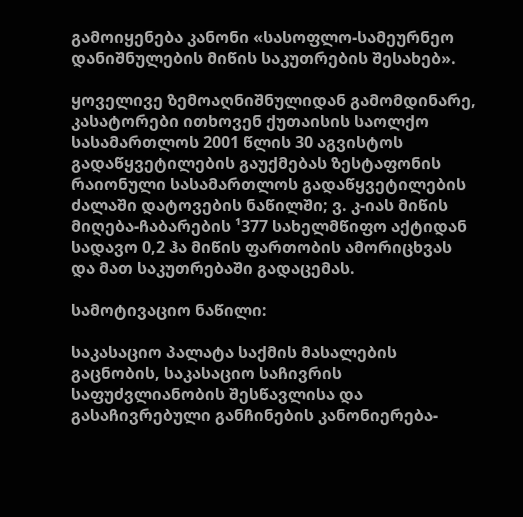გამოიყენება კანონი «სასოფლო-სამეურნეო დანიშნულების მიწის საკუთრების შესახებ».

ყოველივე ზემოაღნიშნულიდან გამომდინარე, კასატორები ითხოვენ ქუთაისის საოლქო სასამართლოს 2001 წლის 30 აგვისტოს გადაწყვეტილების გაუქმებას ზესტაფონის რაიონული სასამართლოს გადაწყვეტილების ძალაში დატოვების ნაწილში; ვ. კ-იას მიწის მიღება-ჩაბარების ¹377 სახელმწიფო აქტიდან სადავო 0,2 ჰა მიწის ფართობის ამორიცხვას და მათ საკუთრებაში გადაცემას.

სამოტივაციო ნაწილი:

საკასაციო პალატა საქმის მასალების გაცნობის, საკასაციო საჩივრის საფუძვლიანობის შესწავლისა და გასაჩივრებული განჩინების კანონიერება-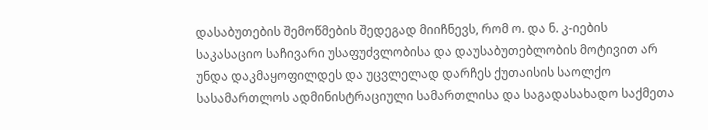დასაბუთების შემოწმების შედეგად მიიჩნევს, რომ ო. და ნ. კ-იების საკასაციო საჩივარი უსაფუძვლობისა და დაუსაბუთებლობის მოტივით არ უნდა დაკმაყოფილდეს და უცვლელად დარჩეს ქუთაისის საოლქო სასამართლოს ადმინისტრაციული სამართლისა და საგადასახადო საქმეთა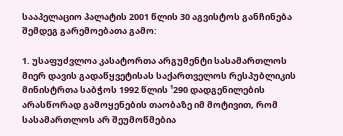სააპელაციო პალატის 2001 წლის 30 აგვისტოს განჩინება შემდეგ გარემოებათა გამო:

1. უსაფუძვლოა კასატორთა არგუმენტი სასამართლოს მიერ დავის გადაწყვეტისას საქართველოს რესპუბლიკის მინისტრთა საბჭოს 1992 წლის ¹290 დადგენილების არასწორად გამოყენების თაობაზე იმ მოტივით, რომ სასამართლოს არ შეუმოწმებია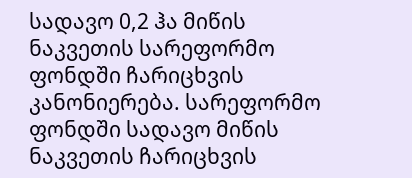სადავო 0,2 ჰა მიწის ნაკვეთის სარეფორმო ფონდში ჩარიცხვის კანონიერება. სარეფორმო ფონდში სადავო მიწის ნაკვეთის ჩარიცხვის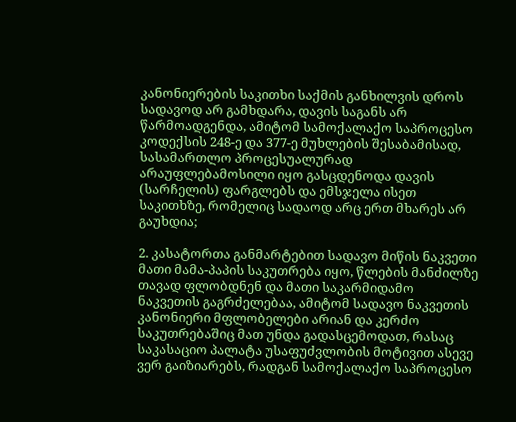კანონიერების საკითხი საქმის განხილვის დროს სადავოდ არ გამხდარა, დავის საგანს არ წარმოადგენდა, ამიტომ სამოქალაქო საპროცესო კოდექსის 248-ე და 377-ე მუხლების შესაბამისად, სასამართლო პროცესუალურად არაუფლებამოსილი იყო გასცდენოდა დავის (სარჩელის) ფარგლებს და ემსჯელა ისეთ საკითხზე, რომელიც სადაოდ არც ერთ მხარეს არ გაუხდია;

2. კასატორთა განმარტებით სადავო მიწის ნაკვეთი მათი მამა-პაპის საკუთრება იყო, წლების მანძილზე თავად ფლობდნენ და მათი საკარმიდამო ნაკვეთის გაგრძელებაა, ამიტომ სადავო ნაკვეთის კანონიერი მფლობელები არიან და კერძო საკუთრებაშიც მათ უნდა გადასცემოდათ, რასაც საკასაციო პალატა უსაფუძვლობის მოტივით ასევე ვერ გაიზიარებს, რადგან სამოქალაქო საპროცესო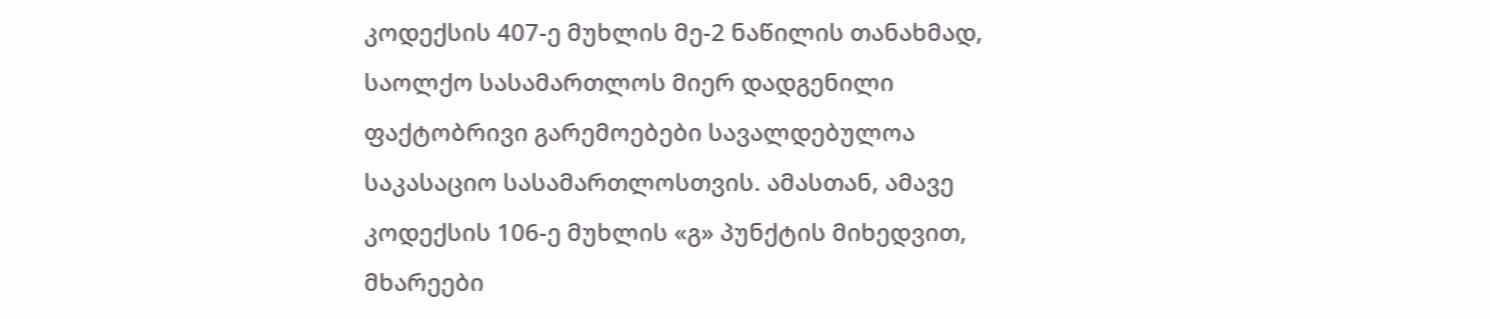კოდექსის 407-ე მუხლის მე-2 ნაწილის თანახმად, საოლქო სასამართლოს მიერ დადგენილი ფაქტობრივი გარემოებები სავალდებულოა საკასაციო სასამართლოსთვის. ამასთან, ამავე კოდექსის 106-ე მუხლის «გ» პუნქტის მიხედვით, მხარეები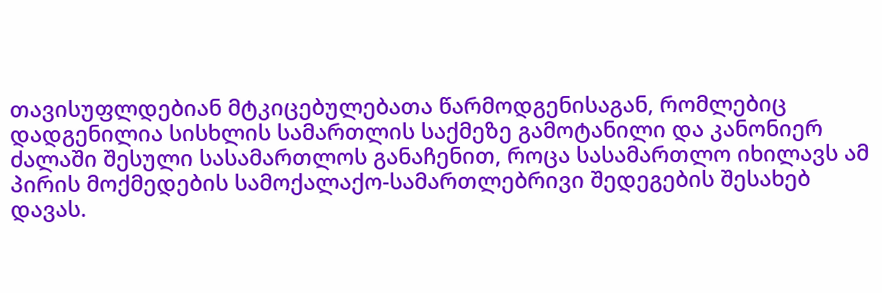თავისუფლდებიან მტკიცებულებათა წარმოდგენისაგან, რომლებიც დადგენილია სისხლის სამართლის საქმეზე გამოტანილი და კანონიერ ძალაში შესული სასამართლოს განაჩენით, როცა სასამართლო იხილავს ამ პირის მოქმედების სამოქალაქო-სამართლებრივი შედეგების შესახებ დავას.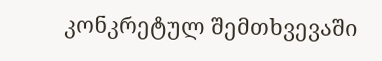კონკრეტულ შემთხვევაში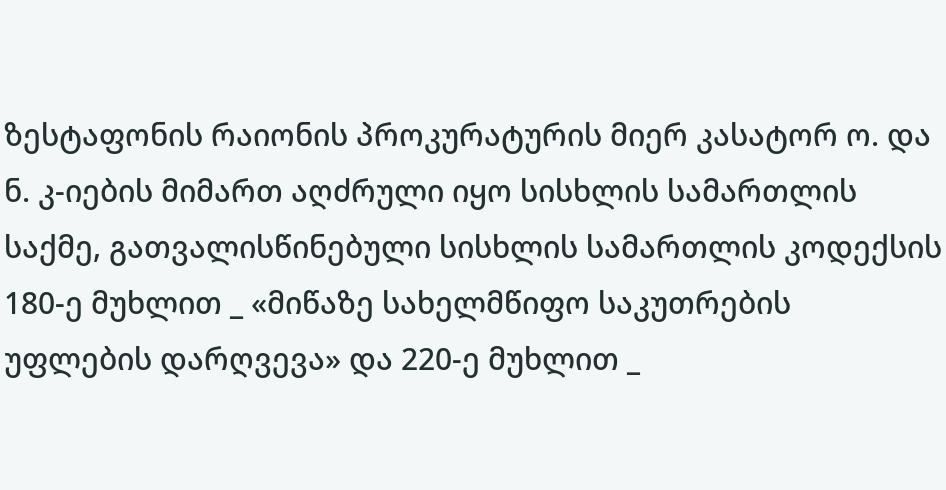ზესტაფონის რაიონის პროკურატურის მიერ კასატორ ო. და ნ. კ-იების მიმართ აღძრული იყო სისხლის სამართლის საქმე, გათვალისწინებული სისხლის სამართლის კოდექსის 180-ე მუხლით _ «მიწაზე სახელმწიფო საკუთრების უფლების დარღვევა» და 220-ე მუხლით _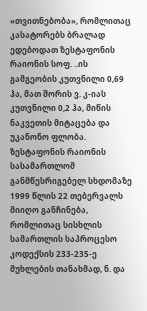«თვითნებობა», რომლითაც კასატორებს ბრალად ედებოდათ ზესტაფონის რაიონის სოფ. ..ის გამგეობის კუთვნილი 0,69 ჰა, მათ შორის ვ. კ-იას კუთვნილი 0,2 ჰა, მიწის ნაკვეთის მიტაცება და უკანონო ფლობა. ზესტაფონის რაიონის სასამართლომ განმწესრიგებელ სხდომაზე 1999 წლის 22 თებერვალს მიიღო განჩინება, რომლითაც სისხლის სამართლის საპროცესო კოდექსის 233-235-ე მუხლების თანახმად, ნ. და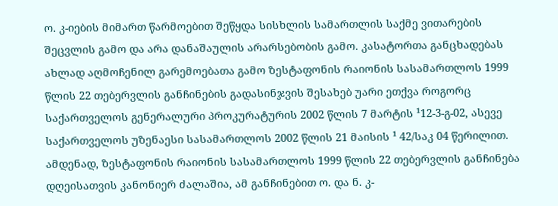ო. კ-იების მიმართ წარმოებით შეწყდა სისხლის სამართლის საქმე ვითარების შეცვლის გამო და არა დანაშაულის არარსებობის გამო. კასატორთა განცხადებას ახლად აღმოჩენილ გარემოებათა გამო ზესტაფონის რაიონის სასამართლოს 1999 წლის 22 თებერვლის განჩინების გადასინჯვის შესახებ უარი ეთქვა როგორც საქართველოს გენერალური პროკურატურის 2002 წლის 7 მარტის ¹12-3-გ-02, ასევე საქართველოს უზენაესი სასამართლოს 2002 წლის 21 მაისის ¹ 42/საკ 04 წერილით. ამდენად, ზესტაფონის რაიონის სასამართლოს 1999 წლის 22 თებერვლის განჩინება დღეისათვის კანონიერ ძალაშია, ამ განჩინებით ო. და ნ. კ-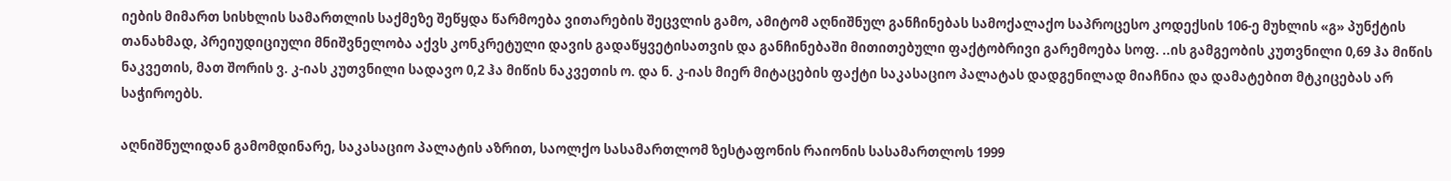იების მიმართ სისხლის სამართლის საქმეზე შეწყდა წარმოება ვითარების შეცვლის გამო, ამიტომ აღნიშნულ განჩინებას სამოქალაქო საპროცესო კოდექსის 106-ე მუხლის «გ» პუნქტის თანახმად, პრეიუდიციული მნიშვნელობა აქვს კონკრეტული დავის გადაწყვეტისათვის და განჩინებაში მითითებული ფაქტობრივი გარემოება სოფ. ..ის გამგეობის კუთვნილი 0,69 ჰა მიწის ნაკვეთის, მათ შორის ვ. კ-იას კუთვნილი სადავო 0,2 ჰა მიწის ნაკვეთის ო. და ნ. კ-იას მიერ მიტაცების ფაქტი საკასაციო პალატას დადგენილად მიაჩნია და დამატებით მტკიცებას არ საჭიროებს.

აღნიშნულიდან გამომდინარე, საკასაციო პალატის აზრით, საოლქო სასამართლომ ზესტაფონის რაიონის სასამართლოს 1999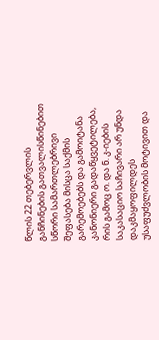წლის 22 თებერვლის განჩინების გათვალისწინებით სწორი სამართლებრივი შეფასება მისცა საქმის გარემოებებს და გამოიტანა კანონიერი გადაწყვეტილება, რის გამოც ო. და ნ. კ-იების საკასაციო საჩივარი არ უნდა დაკმაყოფილდეს უსაფუძვლობის მოტივით და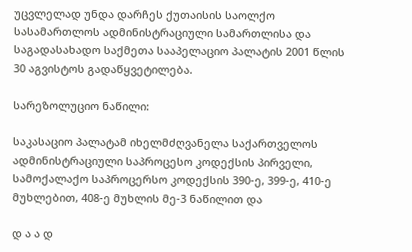უცვლელად უნდა დარჩეს ქუთაისის საოლქო სასამართლოს ადმინისტრაციული სამართლისა და საგადასახადო საქმეთა სააპელაციო პალატის 2001 წლის 30 აგვისტოს გადაწყვეტილება.

სარეზოლუციო ნაწილი:

საკასაციო პალატამ იხელმძღვანელა საქართველოს ადმინისტრაციული საპროცესო კოდექსის პირველი, სამოქალაქო საპროცერსო კოდექსის 390-ე, 399-ე, 410-ე მუხლებით, 408-ე მუხლის მე-3 ნაწილით და

დ ა ა დ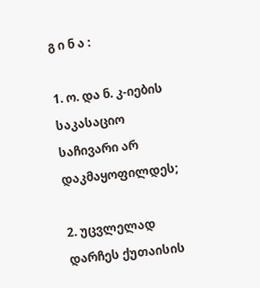გ ი ნ ა :

1. ო. და ნ. კ-იების საკასაციო საჩივარი არ დაკმაყოფილდეს;

2. უცვლელად დარჩეს ქუთაისის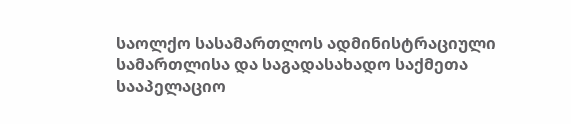საოლქო სასამართლოს ადმინისტრაციული სამართლისა და საგადასახადო საქმეთა სააპელაციო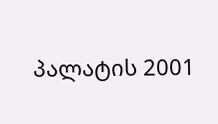პალატის 2001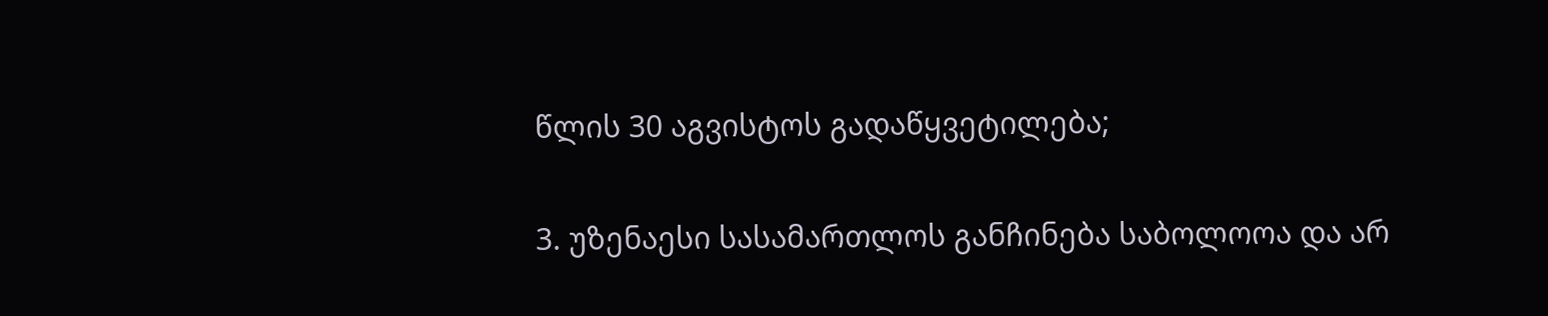წლის 30 აგვისტოს გადაწყვეტილება;

3. უზენაესი სასამართლოს განჩინება საბოლოოა და არ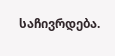საჩივრდება.